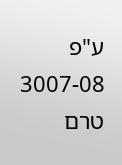ע"פ 3007-08
טרם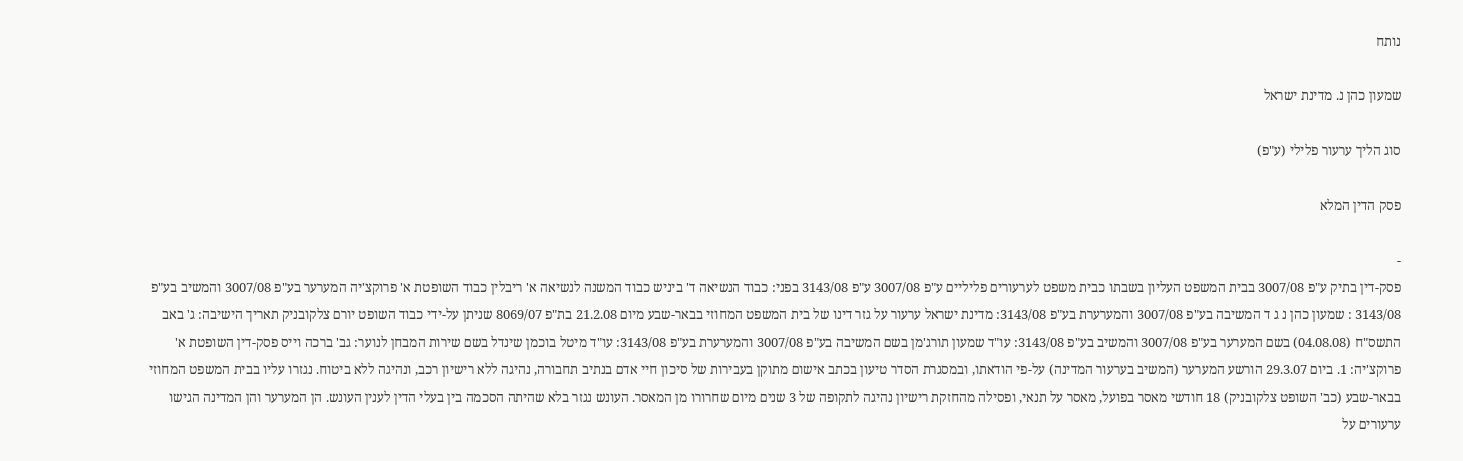נותח

שמעון כהן נ. מדינת ישראל

סוג הליך ערעור פלילי (ע"פ)

פסק הדין המלא

-
פסק-דין בתיק ע"פ 3007/08 בבית המשפט העליון בשבתו כבית משפט לערעורים פליליים ע"פ 3007/08 ע"פ 3143/08 בפני: כבוד הנשיאה ד' ביניש כבוד המשנה לנשיאה א' ריבלין כבוד השופטת א' פרוקצ'יה המערער בע"פ 3007/08 והמשיב בע"פ 3143/08 : שמעון כהן נ ג ד המשיבה בע"פ 3007/08 והמערערת בע"פ 3143/08: מדינת ישראל ערעור על גזר דינו של בית המשפט המחוזי בבאר-שבע מיום 21.2.08 בת"פ 8069/07 שניתן על-ידי כבוד השופט יורם צלקובניק תאריך הישיבה: ג' באב התשס"ח (04.08.08) בשם המערער בע"פ 3007/08 והמשיב בע"פ 3143/08: עו"ד שמעון תורג'מן בשם המשיבה בע"פ 3007/08 והמערערת בע"פ 3143/08: עו"ד מיטל בוכמן שינדל בשם שירות המבחן לנוער: גב' ברכה וייס פסק-דין השופטת א' פרוקצ'יה: 1. ביום 29.3.07 הורשע המערער (המשיב בערעור המדינה) על-פי הודאתו, ובמסגרת הסדר טיעון בכתב אישום מתוקן בעבירות של סיכון חיי אדם בנתיב תחבורה, נהיגה ללא רישיון רכב, ונהיגה ללא ביטוח. נגזרו עליו בבית המשפט המחוזי בבאר-שבע (כב' השופט צלקובניק) 18 חודשי מאסר בפועל, מאסר על תנאי, ופסילה מהחזקת רישיון נהיגה לתקופה של 3 שנים מיום שחרורו מן המאסר. העונש נגזר בלא שהיתה הסכמה בין בעלי הדין לענין העונש. הן המערער והן המדינה הגישו ערעורים על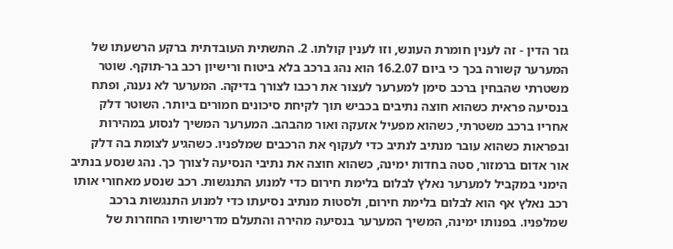גזר הדין - זה לענין חומרת העונש, וזו לענין קולתו. 2. התשתית העובדתית ברקע הרשעתו של המערער קשורה בכך כי ביום 16.2.07 הוא נהג ברכב בלא ביטוח ורישיון רכב בר-תוקף. שוטר משטרתי שהבחין ברכב סימן למערער לעצור את רכבו לצורך בדיקה. המערער לא נענה, ופתח בנסיעה פראית כשהוא חוצה נתיבים בכביש תוך לקיחת סיכונים חמורים ביותר. השוטר דלק אחריו ברכב משטרתי, כשהוא מפעיל אזעקה ואור מהבהב. המערער המשיך לנסוע במהירות ובפראות כשהוא עובר מנתיב לנתיב כדי לעקוף את הרכבים שמלפניו. כשהגיע לצומת בה דלק אור אדום ברמזור, סטה בחדות ימינה, כשהוא חוצה את נתיבי הנסיעה לצורך כך. נהג שנסע בנתיב הימני במקביל למערער נאלץ לבלום בלימת חירום כדי למנוע התנגשות. רכב שנסע מאחורי אותו רכב נאלץ אף הוא לבלום בלימת חירום, ולסטות מנתיב נסיעתו כדי למנוע התנגשות ברכב שמלפניו. בפנותו ימינה, המשיך המערער בנסיעה מהירה והתעלם מדרישותיו החוזרות של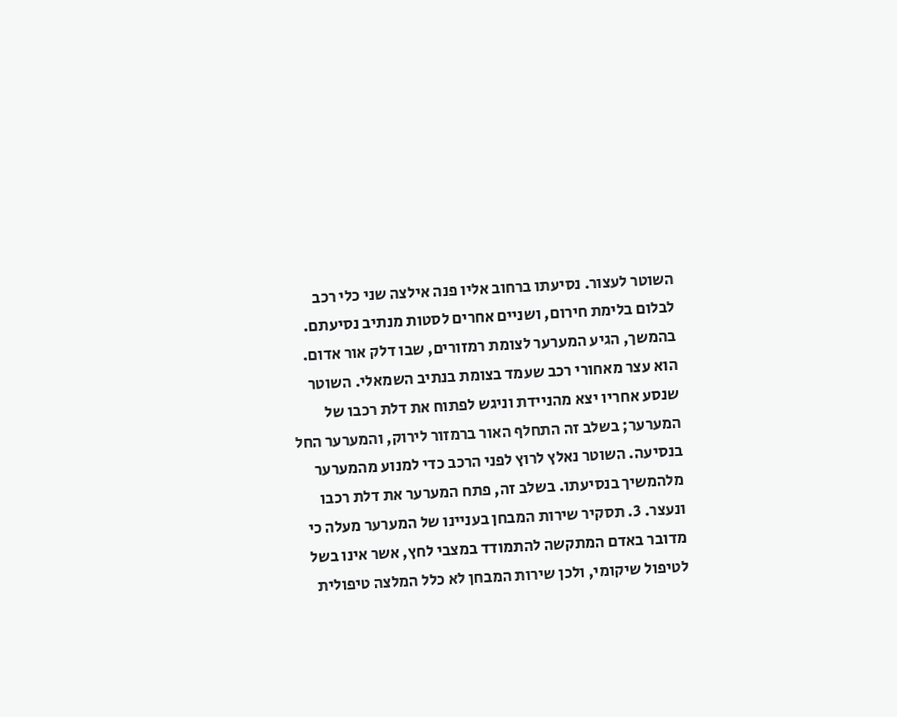השוטר לעצור. נסיעתו ברחוב אליו פנה אילצה שני כלי רכב לבלום בלימת חירום, ושניים אחרים לסטות מנתיב נסיעתם. בהמשך, הגיע המערער לצומת רמזורים, שבו דלק אור אדום. הוא עצר מאחורי רכב שעמד בצומת בנתיב השמאלי. השוטר שנסע אחריו יצא מהניידת וניגש לפתוח את דלת רכבו של המערער; בשלב זה התחלף האור ברמזור לירוק, והמערער החל בנסיעה. השוטר נאלץ לרוץ לפני הרכב כדי למנוע מהמערער מלהמשיך בנסיעתו. בשלב זה, פתח המערער את דלת רכבו ונעצר. 3. תסקיר שירות המבחן בעניינו של המערער מעלה כי מדובר באדם המתקשה להתמודד במצבי לחץ, אשר אינו בשל לטיפול שיקומי, ולכן שירות המבחן לא כלל המלצה טיפולית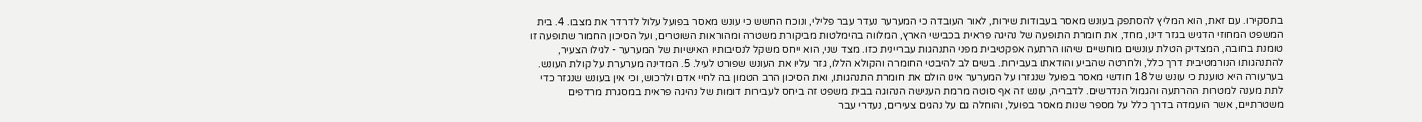בתסקירו. עם זאת, הוא המליץ להסתפק בעונש מאסר בעבודות שירות, לאור העובדה כי המערער נעדר עבר פלילי, ונוכח החשש כי עונש מאסר בפועל עלול לדרדר את מצבו. 4. בית המשפט המחוזי הדגיש בגזר דינו, מחד, את חומרת התופעה של נהיגה פראית בכבישי הארץ, המלווה בהימלטות מביקורת משטרה ומהוראות השוטרים, ועל הסיכון החמור שתופעה זו טומנת בחובה, המצדיק הטלת עונשים מוחשיים שיהוו הרתעה אפקטיבית מפני התנהגות עבריינית כזו. מצד שני, הוא ייחס משקל לנסיבותיו האישיות של המערער - לגילו הצעיר, להתנהגותו הנורמטיבית דרך כלל, ולחרטה שהביע והודאתו בעבירות. בשים לב להיבטי החומרה והקולא הללו, גזר עליו את העונש שפורט לעיל. 5. המדינה מערערת על קולת העונש. בערעורה היא טוענת כי עונש של 18 חודשי מאסר בפועל שנגזרו על המערער אינו הולם את חומרת התנהגותו, ואת הסיכון הרב הטמון בה לחיי אדם ולרכוש, וכי אין בעונש שנגזר כדי לתת מענה למטרות ההרתעה והגמול הנדרשים. לדבריה, עונש זה אף סוטה מרמת הענישה הנהוגה בבית משפט זה ביחס לעבירות דומות של נהיגה פראית במסגרת מרדפים משטרתיים, אשר הועמדה בדרך כלל על מספר שנות מאסר בפועל, והוחלה גם על נהגים צעירים, נעדרי עבר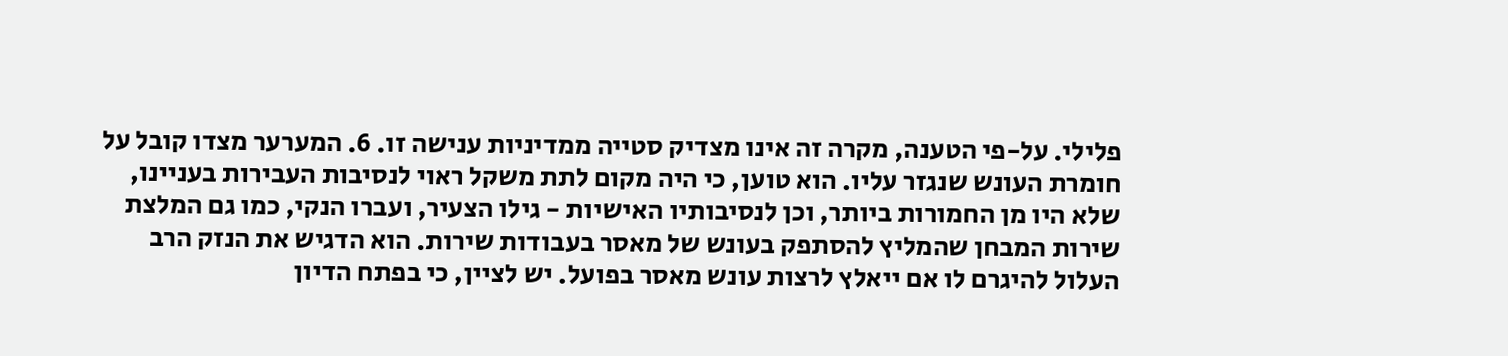פלילי. על-פי הטענה, מקרה זה אינו מצדיק סטייה ממדיניות ענישה זו. 6. המערער מצדו קובל על חומרת העונש שנגזר עליו. הוא טוען, כי היה מקום לתת משקל ראוי לנסיבות העבירות בעניינו, שלא היו מן החמורות ביותר, וכן לנסיבותיו האישיות - גילו הצעיר, ועברו הנקי, כמו גם המלצת שירות המבחן שהמליץ להסתפק בעונש של מאסר בעבודות שירות. הוא הדגיש את הנזק הרב העלול להיגרם לו אם ייאלץ לרצות עונש מאסר בפועל. יש לציין, כי בפתח הדיון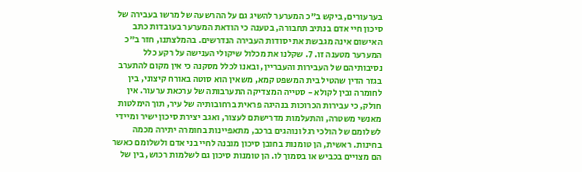בערעורים, ביקש ב"כ המערער להשיג גם על ההרשעה של מרשו בעבירה של סיכון חיי אדם בנתיב תחבורה, בטענה כי הודאת המערער בעובדות כתב האישום אינה מגבשת את יסודות העבירה הנדרשים. בהמלצתנו, חזר ב"כ המערער מטענה זו. 7. שקלנו את מכלול שיקולי הענישה על רקע כלל נסיבותיהם של העבירות והעבריין, ובאנו לכלל מסקנה כי אין מקום להתערב בגזר הדין שהטיל בית המשפט קמא, משאין הוא סוטה באורח קיצוני, בין לחומרה ובין לקולא - סטייה המצדיקה התערבותה של ערכאת ערעור. אין חולק, כי עבירות הכרוכות בנהיגה פראית ברחובותיה של עיר, תוך הימלטות מאנשי משטרה, והתעלמות מדרישתם לעצור, ואגב יצירת סיכון ישיר ומיידי לשלומם של הולכי רגל ונוהגים ברכב, מתאפיינות בחומרה יתירה מכמה בחינות. ראשית, הן טומנות בחובן סיכון מובנה לחיי בני אדם ולשלומם כאשר הם מצויים בכביש או בסמוך לו. הן טומנות סיכון גם לשלמות רכוש, בין של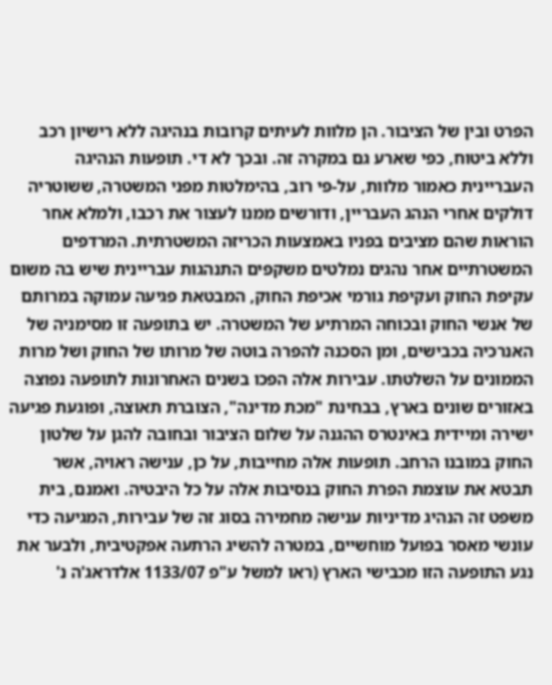הפרט ובין של הציבור. הן מלוות לעיתים קרובות בנהיגה ללא רישיון רכב וללא ביטוח, כפי שארע גם במקרה זה. ובכך לא די. תופעות הנהיגה העבריינית כאמור מלוות, על-פי רוב, בהימלטות מפני המשטרה, ששוטריה דולקים אחרי הנהג העבריין, ודורשים ממנו לעצור את רכבו, ולמלא אחר הוראות שהם מציבים בפניו באמצעות הכריזה המשטרתית. המרדפים המשטרתיים אחר נהגים נמלטים משקפים התנהגות עבריינית שיש בה משום עקיפת החוק ועקיפת גורמי אכיפת החוק, המבטאת פגיעה עמוקה במרותם של אנשי החוק ובכוחה המרתיע של המשטרה. יש בתופעה זו מסימניה של האנרכיה בכבישים, ומן הסכנה להפרה בוטה של מרותו של החוק ושל מרות הממונים על השלטתו. עבירות אלה הפכו בשנים האחרונות לתופעה נפוצה באזורים שונים בארץ, בבחינת "מכת מדינה", הצוברת תאוצה, ופוגעת פגיעה ישירה ומיידית באינטרס ההגנה על שלום הציבור ובחובה להגן על שלטון החוק במובנו הרחב. תופעות אלה מחייבות, על כן, ענישה ראויה, אשר תבטא את עוצמת הפרת החוק בנסיבות אלה על כל היבטיה. ואמנם, בית משפט זה הנהיג מדיניות ענישה מחמירה בסוג זה של עבירות, המגיעה כדי עונשי מאסר בפועל מוחשיים, במטרה להשיג הרתעה אפקטיבית, ולבער את נגע התופעה הזו מכבישי הארץ (ראו למשל ע"פ 1133/07 אלדראג'ה נ'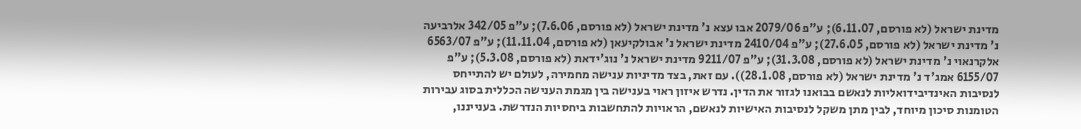מדינת ישראל (לא פורסם, 6.11.07); ע"פ 2079/06 אבו עצא נ' מדינת ישראל (לא פורסם, 7.6.06); ע"פ 342/05 אלרביעה נ' מדינת ישראל (לא פורסם, 27.6.05); ע"פ 2410/04 מדינת ישראל נ' אבולקיעאן (לא פורסם, 11.11.04); ע"פ 6563/07 אלקרנאוי נ' מדינת ישראל (לא פורסם, 31.3.08); ע"פ 9211/07 מדינת ישראל נ' נוג'ידאת (לא פורסם, 5.3.08); ע"פ 6155/07 אמג'ד נ' מדינת ישראל (לא פורסם, 28.1.08)). עם זאת, בצד מדיניות ענישה מחמירה, לעולם יש להתייחס לנסיבות האינדיבידואליות לנאשם בבואנו לגזור את הדין. נדרש איזון ראוי בענישה בין מגמת הענישה הכללית בסוג עבירות הטומנות סיכון מיוחד, לבין מתן משקל לנסיבות האישיות לנאשם, הראויות להתחשבות ביחסיות הנדרשת. בענייננו,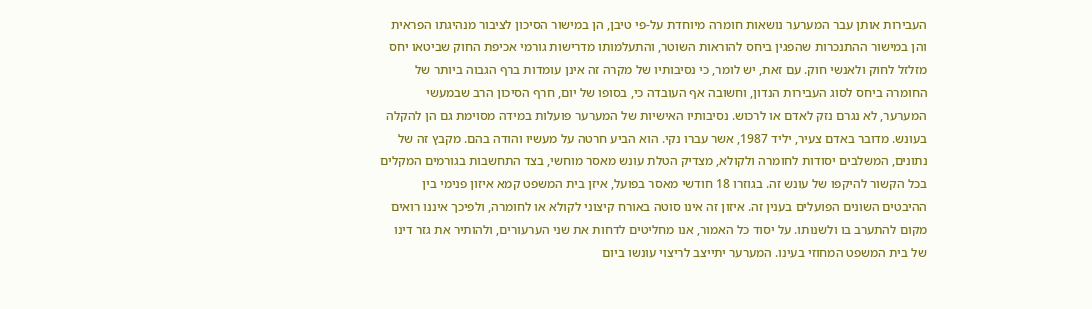העבירות אותן עבר המערער נושאות חומרה מיוחדת על-פי טיבן, הן במישור הסיכון לציבור מנהיגתו הפראית והן במישור ההתנכרות שהפגין ביחס להוראות השוטר, והתעלמותו מדרישות גורמי אכיפת החוק שביטאו יחס מזלזל לחוק ולאנשי חוק. עם זאת, יש לומר, כי נסיבותיו של מקרה זה אינן עומדות ברף הגבוה ביותר של החומרה ביחס לסוג העבירות הנדון, וחשובה אף העובדה כי, בסופו של יום, חרף הסיכון הרב שבמעשי המערער, לא נגרם נזק לאדם או לרכוש. נסיבותיו האישיות של המערער פועלות במידה מסוימת גם הן להקלה בעונש. מדובר באדם צעיר, יליד 1987, אשר עברו נקי. הוא הביע חרטה על מעשיו והודה בהם. מקבץ זה של נתונים, המשלבים יסודות לחומרה ולקולא, מצדיק הטלת עונש מאסר מוחשי, בצד התחשבות בגורמים המקלים בכל הקשור להיקפו של עונש זה. בגוזרו 18 חודשי מאסר בפועל, איזן בית המשפט קמא איזון פנימי בין ההיבטים השונים הפועלים בענין זה. איזון זה אינו סוטה באורח קיצוני לקולא או לחומרה, ולפיכך איננו רואים מקום להתערב בו ולשנותו. על יסוד כל האמור, אנו מחליטים לדחות את שני הערעורים, ולהותיר את גזר דינו של בית המשפט המחוזי בעינו. המערער יתייצב לריצוי עונשו ביום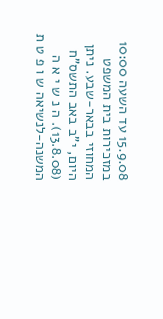15.9.08 עד השעה 10:00 במזכירות בית המשפט המחוזי בבאר-שבע. ניתן היום, י"ב באב התשס"ח (13.8.08). ה נ ש י א ה המשנה-לנשיאה ש ו פ ט ת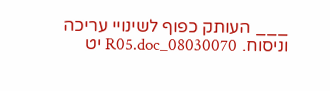___ העותק כפוף לשינויי עריכה וניסוח. 08030070_R05.doc יט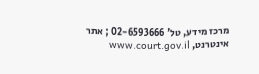מרכז מידע, טל' 02-6593666 ; אתר אינטרנט, www.court.gov.il